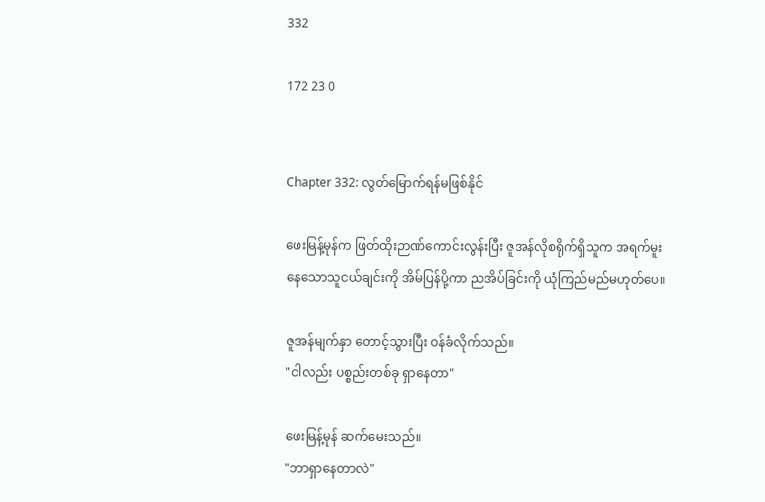332

172 23 0


Chapter 332: လွတ်မြောက်ရန်မဖြစ်နိုင်

ဖေးမြန့်မုန်က ဖြတ်ထိုးဉာဏ်ကောင်းလွန်းပြီး ဇူအန်လိုစရိုက်ရှိသူက အရက်မူးနေသောသူငယ်ချင်းကို အိမ်ပြန်ပို့ကာ ညအိပ်ခြင်းကို ယုံကြည်မည်မဟုတ်ပေ။

ဇူအန်မျက်နှာ တောင့်သွားပြီး ဝန်ခံလိုက်သည်။
"ငါလည်း ပစ္စည်းတစ်ခု ရှာနေတာ"

ဖေးမြန့်မုန် ဆက်မေးသည်။
"ဘာရှာနေတာလဲ"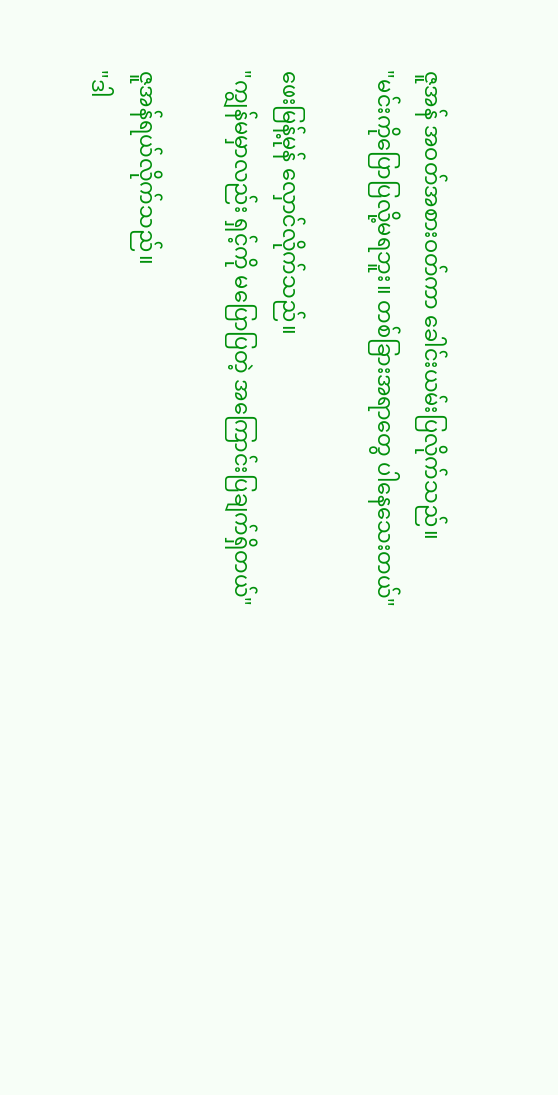ဇူအန် အဝတ်အစားဝတ်ကာ ခေါင်းယမ်းပြလိုက်သည်။
"မင်းကိုပြောပြလို့မရဘူး။ တစ်ခြားအရာတွေ ပါနေသေးတယ်"

ဖေးမြန့်မုန် လှောင်လိုက်သည်။
"ကျွန်မမှာလည်း ရှင့်ကို မပြောပြတဲ့ အကြောင်းပြချက်ရှိတယ်"

ဇူအန်ရယ်လိုက်သည်။
"ဒါ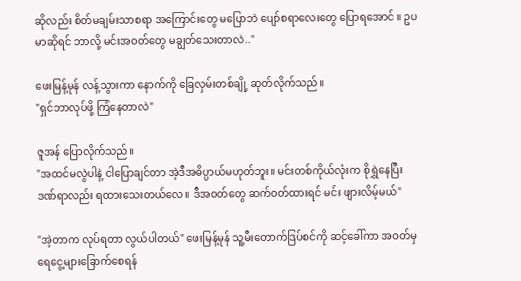ဆိုလည်း စိတ်မချမ်းသာစရာ အကြောင်းတွေ မပြောဘဲ ပျော်စရာလေးတွေ ပြောရအောင် ။ ဥပမာဆိုရင် ဘာလို့ မင်းအဝတ်တွေ မချွတ်သေးတာလဲ.."

ဖေးမြန့်မုန် လန့်သွားကာ နောက်ကို ခြေလှမ်းတစ်ချို့ ဆုတ်လိုက်သည်။
"ရှင်ဘာလုပ်ဖို့ ကြံနေတာလဲ"

ဇူအန် ပြောလိုက်သည်။
"အထင်မလွဲပါနဲ့ ငါပြောချင်တာ အဲ့ဒီအဓိပ္ပာယ်မဟုတ်ဘူး။ မင်းတစ်ကိုယ်လုံးက စိုရွှဲနေပြီး ဒဏ်ရာလည်း ရထားသေးတယ်လေ။ ဒီအဝတ်တွေ ဆက်ဝတ်ထားရင် မင်း ဖျားလိမ့်မယ်"

"အဲ့တာက လုပ်ရတာ လွယ်ပါတယ်" ဖေးမြန့်မုန် သူ့မီးတောက်ဒြပ်စင်ကို ဆင့်ခေါ်ကာ အဝတ်မှ ရေငွေ့များခြောက်စေရန်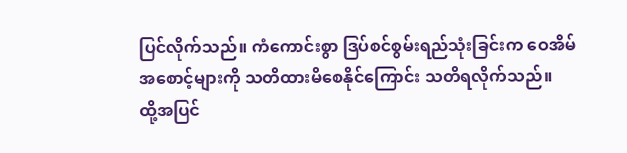ပြင်လိုက်သည်။ ကံကောင်းစွာ ဒြပ်စင်စွမ်းရည်သုံးခြင်းက ဝေအိမ်အစောင့်များကို သတိထားမိစေနိုင်ကြောင်း သတိရလိုက်သည်။
ထို့အပြင်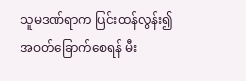သူမဒဏ်ရာက ပြင်းထန်လွန်း၍ အဝတ်ခြောက်စေရန် မီး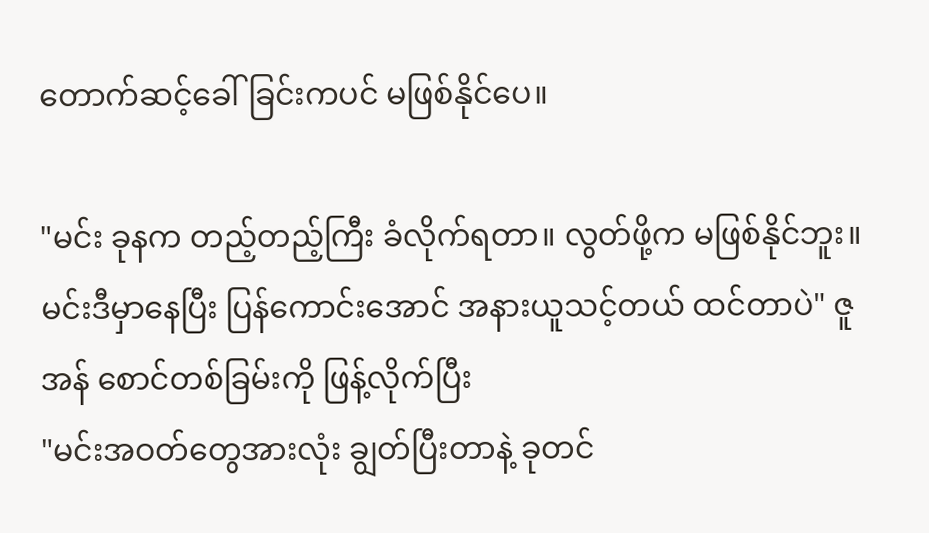တောက်ဆင့်ခေါ်ခြင်းကပင် မဖြစ်နိုင်ပေ။

"မင်း ခုနက တည့်တည့်ကြီး ခံလိုက်ရတာ။ လွတ်ဖို့က မဖြစ်နိုင်ဘူး။ မင်းဒီမှာနေပြီး ပြန်ကောင်းအောင် အနားယူသင့်တယ် ထင်တာပဲ" ဇူအန် စောင်တစ်ခြမ်းကို ဖြန့်လိုက်ပြီး
"မင်းအဝတ်တွေအားလုံး ချွတ်ပြီးတာနဲ့ ခုတင်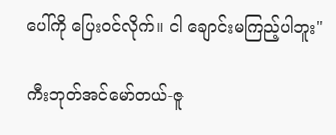ပေါ်ကို ပြေးဝင်လိုက်။ ငါ ချောင်းမကြည့်ပါဘူး"

ကီးဘုတ်အင်မော်တယ်-ဇူ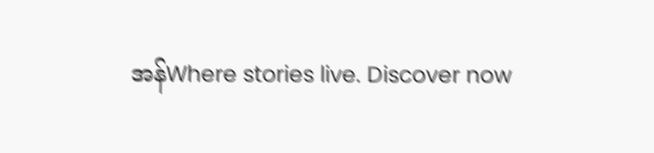အန်Where stories live. Discover now